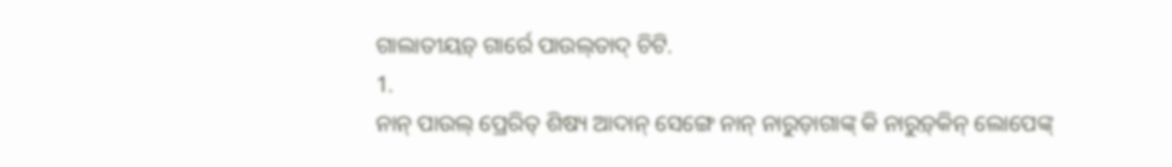ଗାଲାତୀୟଡ଼୍‌ ଗାର୍ରେ ପାଉଲ୍‍ତାଦ୍‌ ଚିଟି.
1.
ନାନ୍ ପାଉଲ୍ ପ୍ରେରିତ୍‍ ଶିଷ୍ୟ ଆଦାନ୍ ସେଙ୍ଗେ ନାନ୍ ନାରୁଡ଼ାଗାଙ୍କ୍ କି ନାରୁଡ଼୍‍କିନ୍ ଲୋପେଙ୍କ୍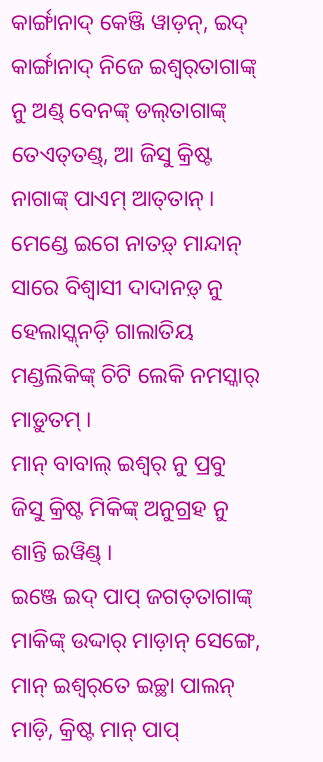କାର୍ଙ୍ଗାନାଦ୍ କେଞ୍ଜି ୱାଡ଼ନ୍‍, ଇଦ୍ କାର୍ଙ୍ଗାନାଦ୍ ନିଜେ ଇଶ୍ୱର୍‌ତାଗାଙ୍କ୍ ନୁ ଅଣ୍ଡ୍‌ ବେନଙ୍କ୍ ଡଲ୍‍ତାଗାଙ୍କ୍ ତେଏତ୍‍ତଣ୍ଡ୍, ଆ ଜିସୁ କ୍ରିଷ୍ଟ ନାଗାଙ୍କ୍ ପାଏମ୍‍ ଆତ୍‍ତାନ୍‍ ।
ମେଣ୍ଡେ ଇଗେ ନାତଡ଼୍ ମାନ୍ଦାନ୍ ସାରେ ବିଶ୍ୱାସୀ ଦାଦାନଡ଼୍ ନୁ ହେଲାସ୍କ୍‍ନଡ଼ି ଗାଲାତିୟ ମଣ୍ଡଲିକିଙ୍କ୍ ଚିଟି ଲେକି ନମସ୍କାର୍‍ ମାଡ଼ୁତମ୍ ।
ମାନ୍‍ ବାବାଲ୍ ଇଶ୍ୱର୍ ନୁ ପ୍ରବୁ ଜିସୁ କ୍ରିଷ୍ଟ ମିକିଙ୍କ୍ ଅନୁଗ୍ରହ ନୁ ଶାନ୍ତି ଇୱିଣ୍ଡ୍ ।
ଇଞ୍ଜେ ଇଦ୍ ପାପ୍ ଜଗତ୍‍ତାଗାଙ୍କ୍ ମାକିଙ୍କ୍ ଉଦ୍ଦାର୍ ମାଡ଼ାନ୍ ସେଙ୍ଗେ, ମାନ୍‍ ଇଶ୍ୱର୍‌ତେ ଇଚ୍ଛା ପାଲନ୍ ମାଡ଼ି, କ୍ରିଷ୍ଟ ମାନ୍‍ ପାପ୍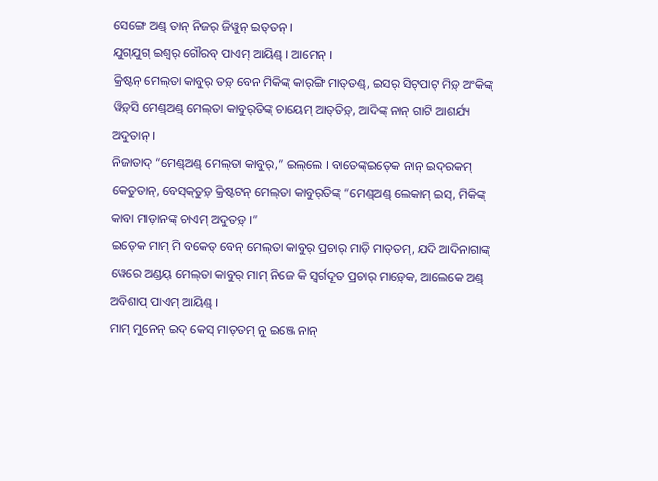ସେଙ୍ଗେ ଅଣ୍ଡ୍‌ ତାନ୍ ନିଜର୍‍ ଜିୱୁନ୍ ଇତ୍‍ତନ୍ ।
ଯୁଗ୍‍ଯୁଗ୍ ଇଶ୍ୱର୍ ଗୌରବ୍ ପାଏମ୍ ଆୟିଣ୍ଡ୍ । ଆମେନ୍‍ ।
କ୍ରିଷ୍ଟନ୍‍ ମେଲ୍‍ତା କାବୁର୍ ତଡ଼୍ ବେନ ମିକିଙ୍କ୍ କାର୍‍ଙ୍ଗି ମାତ୍‍ତଣ୍ଡ୍, ଇସର୍ ସିଟ୍‍ପାଟ୍ ମିଡ଼୍ ଅଂକିଙ୍କ୍‌ ୱିଡ଼୍‍ସି ମେଣ୍ଡ୍‍ଅଣ୍ଡ୍‌ ମେଲ୍‍ତା କାବୁର୍‍ତିଙ୍କ୍ ଚାୟେମ୍ ଆତ୍‍ତିଡ଼୍, ଆଦିଙ୍କ୍ ନାନ୍ ଗାଟି ଆଶର୍ଯ୍ୟ ଅଦୁତାନ୍‍ ।
ନିଜାତାଦ୍ “ମେଣ୍ଡ୍‍ଅଣ୍ଡ୍‌ ମେଲ୍‍ତା କାବୁର୍,” ଇଲ୍‌ଲେ । ବାତେଙ୍କ୍ଇତ୍‍କେ ନାନ୍ ଇଦ୍‍ରକମ୍ କେତୁତାନ୍, ବେସ୍‍କ୍‍ତୁଡ଼୍‍ କ୍ରିଷ୍ଟଟନ୍ ମେଲ୍‍ତା କାବୁର୍‍ତିଙ୍କ୍ “ମେଣ୍ଡ୍‍ଅଣ୍ଡ୍‌ ଲେକାମ୍ ଇସ୍, ମିକିଙ୍କ୍ କାବା ମାଡ଼ାନଙ୍କ୍ ଚାଏମ୍ ଅଦୁତଡ଼୍ ।”
ଇତ୍‍କେ ମାମ୍ ମି ବକେତ୍ ବେନ୍ ମେଲ୍‍ତା କାବୁର୍ ପ୍ରଚାର୍ ମାଡ଼ି ମାତ୍‍ତମ୍, ଯଦି ଆଦିନାଗାଙ୍କ୍ ୱେରେ ଅଣ୍ଡୟ୍‌ ମେଲ୍‍ତା କାବୁର୍ ମାମ୍ ନିଜେ କି ସ୍ୱର୍ଗଦୂତ ପ୍ରଚାର୍ ମାଡ଼୍‍କେ, ଆଲେକେ ଅଣ୍ଡ୍‌ ଅବିଶାପ୍‌‍ ପାଏମ୍‍ ଆୟିଣ୍ଡ୍ ।
ମାମ୍ ମୁନେନ୍ ଇଦ୍ କେସ୍ ମାତ୍‍ତମ୍ ନୁ ଇଞ୍ଜେ ନାନ୍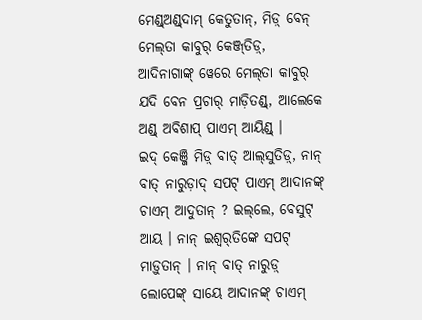ମେଣ୍ଡ୍‍ଅଣ୍ଡ୍‌‍ଦାମ୍ କେତୁତାନ୍, ମିଡ଼୍ ବେନ୍ ମେଲ୍‍ତା କାବୁର୍ କେଞ୍ଜ୍‍ତିଡ଼୍, ଆଦିନାଗାଙ୍କ୍ ୱେରେ ମେଲ୍‍ତା କାବୁର୍ ଯଦି ବେନ ପ୍ରଚାର୍ ମାଡ଼ିତଣ୍ଡ୍, ଆଲେକେ ଅଣ୍ଡ୍‌ ଅବିଶାପ୍‌‍ ପାଏମ୍‍ ଆୟିଣ୍ଡ୍ ।
ଇଦ୍ କେଞ୍ଜି ମିଡ଼୍ ବାତ୍ ଆଲ୍‍ସୁତିଡ଼୍, ନାନ୍ ବାତ୍ ନାରୁଡ଼ାଦ୍ ସପଟ୍ ପାଏମ୍ ଆଦାନଙ୍କ୍ ଚାଏମ୍ ଆଦୁତାନ୍ ? ଇଲ୍‌ଲେ, ବେସୁଟ୍‌ ଆୟ । ନାନ୍ ଇଶ୍ୱର୍‌ତିଙ୍କେ ସପଟ୍ ମାଡ଼ୁତାନ୍ । ନାନ୍‍ ବାତ୍ ନାରୁଡ଼୍ ଲୋପେଙ୍କ୍ ସାୟେ ଆଦାନଙ୍କ୍ ଚାଏମ୍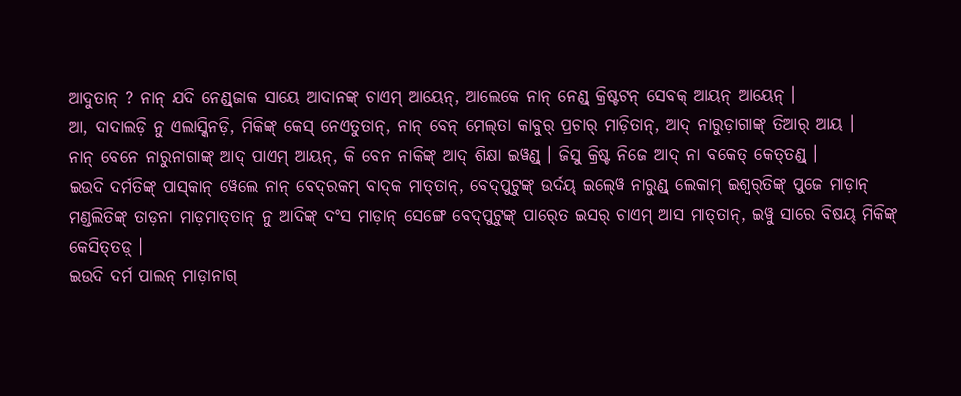ଆଦୁତାନ୍ ? ନାନ୍ ଯଦି ନେଣ୍ଡ୍‍ଜାକ ସାୟେ ଆଦାନଙ୍କ୍ ଚାଏମ୍ ଆୟେନ୍, ଆଲେକେ ନାନ୍ ନେଣ୍ଡ୍ କ୍ରିଷ୍ଟଟନ୍ ସେବକ୍ ଆୟନ୍ ଆୟେନ୍ ।
ଆ, ଦାଦାଲଡ଼ି ନୁ ଏଲାସ୍କିନଡ଼ି, ମିକିଙ୍କ୍ କେସ୍ ନେଏତୁତାନ୍, ନାନ୍ ବେନ୍ ମେଲ୍‍ତା କାବୁର୍ ପ୍ରଚାର୍ ମାଡ଼ିତାନ୍, ଆଦ୍ ନାରୁଡ଼ାଗାଙ୍କ୍ ତିଆର୍ ଆୟ ।
ନାନ୍ ବେନେ ନାରୁନାଗାଙ୍କ୍ ଆଦ୍ ପାଏମ୍ ଆୟନ୍, କି ବେନ ନାକିଙ୍କ୍ ଆଦ୍ ଶିକ୍ଷା ଇୱଣ୍ଡ୍ । ଜିସୁ କ୍ରିଷ୍ଟ ନିଜେ ଆଦ୍ ନା ବକେତ୍ କେତ୍‍ତଣ୍ଡ୍ ।
ଇଉଦି ଦର୍ମତିଙ୍କ୍ ପାସ୍‍କାନ୍ ୱେଲେ ନାନ୍ ବେଦ୍‍ରକମ୍‍ ବାଦ୍‍କ ମାତ୍‍ତାନ୍, ବେଦ୍‍ପୁଟୁଙ୍କ୍ ଉର୍ଦୟ୍ ଇଲ୍‍ୱେ ନାରୁଣ୍ଡ୍ ଲେକାମ୍ ଇଶ୍ୱର୍‌ତିଙ୍କ୍ ପୁଜେ ମାଡ଼ାନ୍ ମଣ୍ଡଲିତିଙ୍କ୍ ତାଡ଼ନା ମାଡ଼ମାତ୍‍ତାନ୍ ନୁ ଆଦିଙ୍କ୍ ଦଂସ ମାଡ଼ାନ୍ ସେଙ୍ଗେ ବେଦ୍‍ପୁଟୁଙ୍କ୍ ପାର୍‍ତେ ଇସର୍ ଚାଏମ୍ ଆସ ମାତ୍‍ତାନ୍, ଇୱୁ ସାରେ ବିଷୟ୍ ମିକିଙ୍କ୍ କେସିତ୍‍ତଡ଼୍ ।
ଇଉଦି ଦର୍ମ ପାଲନ୍ ମାଡ଼ାନାଗ୍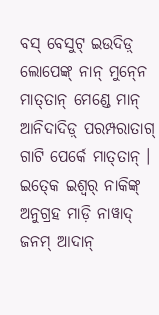ବସ୍‍ ବେସୁଟ୍‌ ଇଉଦିଡ଼୍ ଲୋପେଙ୍କ୍ ନାନ୍ ମୁନ୍‍ନେ ମାତ୍‍ତାନ୍ ମେଣ୍ଡେ ମାନ୍‍ ଆନିଦାଦିଡ଼୍ ପରମ୍ପରାତାଗ୍ ଗାଟି ପେର୍କେ ମାତ୍‍ତାନ୍ ।
ଇତ୍‍କେ ଇଶ୍ୱର୍ ନାକିଙ୍କ୍ ଅନୁଗ୍ରହ ମାଡ଼ି ନାୱାଦ୍‍ ଜନମ୍ ଆଦାନ୍‍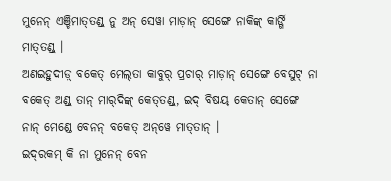ମୁନେନ୍ ଏଞ୍ଚିମାତ୍‍ତଣ୍ଡ୍ ନୁ ଅନ୍‌ ସେୱା ମାଡ଼ାନ୍ ସେଙ୍ଗେ ନାକିଙ୍କ୍ କାର୍ଙ୍ଗି ମାତ୍‍ତଣ୍ଡ୍ ।
ଅଣଇହୁଦୀଡ଼୍ ବକେତ୍ ମେଲ୍‍ତା କାବୁର୍ ପ୍ରଚାର୍ ମାଡ଼ାନ୍ ସେଙ୍ଗେ ବେସୁଟ୍‌ ନା ବକେତ୍ ଅଣ୍ଡ୍‌ ତାନ୍ ମାର୍‍ଦିଙ୍କ୍ କେତ୍‍ତଣ୍ଡ୍, ଇଦ୍ ବିଷୟ୍ କେତାନ୍ ସେଙ୍ଗେ ନାନ୍ ମେଣ୍ଡେ ବେନନ୍ ବକେତ୍ ଅନ୍‌‍ୱେ ମାତ୍‍ତାନ୍ ।
ଇଦ୍‍ରକମ୍ କି ନା ମୁନେନ୍ ବେନ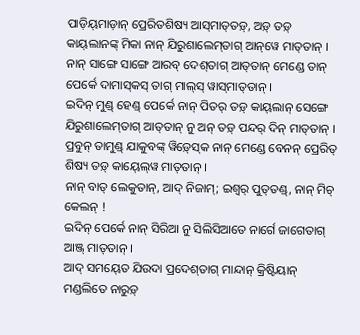ପାଡ଼ିୟ୍‍ମାଡ଼ାନ୍ ପ୍ରେରିତଶିଷ୍ୟ ଆସ୍‍ମାତ୍‍ତଡ଼୍, ଅଡ଼୍‌ ତଡ଼୍ କାୟ୍‍ଲାନଙ୍କ୍ ମିକା ନାନ୍ ଯିରୁଶାଲେମ୍‍ତାଗ୍ ଆନ୍‌‍ୱେ ମାତ୍‍ତାନ୍ । ନାନ୍ ସାଙ୍ଗେ ସାଙ୍ଗେ ଆରବ୍ ଦେଶ୍‌ତାଗ୍ ଆତ୍‍ତାନ୍ ମେଣ୍ଡେ ତାନ୍ ପେର୍କେ ଦାମାସ୍‍କସ୍‍ ତାଗ୍‍ ମାଲ୍‍ସ୍ ୱାସ୍‍ମାତ୍‍ତାନ୍ ।
ଇଦିନ୍ ମୁଣ୍ଡ୍ ହେଣ୍ଡ୍ ପେର୍କେ ନାନ୍ ପିତର୍ ତଡ଼୍ କାୟ୍‍ଲାନ୍ ସେଙ୍ଗେ ଯିରୁଶାଲେମ୍‍ତାଗ୍ ଆତ୍‍ତାନ୍ ନୁ ଅନ୍‌ ତଡ଼୍ ପନ୍ଦର୍‍ ଦିନ୍‍ ମାତ୍‍ତାନ୍ ।
ପ୍ରବୁନ୍ ତାମୁଣ୍ଡ୍ ଯାକୁବଙ୍କ୍ ୱିଡ଼୍‍ସ୍‍କେ ନାନ୍ ମେଣ୍ଡେ ବେନନ୍ ପ୍ରେରିତ୍‍ ଶିଷ୍ୟ ତଡ଼୍ କାୟ୍‍ଲ୍‍ୱେ ମାତ୍‍ତାନ୍ ।
ନାନ୍ ବାତ୍ ଲେକୁତାନ୍, ଆଦ୍ ନିଜାମ୍; ଇଶ୍ୱର୍ ପୁତ୍‍ତଣ୍ଡ୍, ନାନ୍ ମିଚ୍ କେଲନ୍ !
ଇଦିନ୍ ପେର୍କେ ନାନ୍ ସିରିଆ ନୁ ସିଲିସିଆତେ ନାର୍ଗେ ଜାଗେତାଗ୍ ଆଞ୍ଜ୍‍ ମାତ୍‍ତାନ୍ ।
ଆଦ୍ ସମୟ୍‍ତେ ଯିଉଦା ପ୍ରଦେଶ୍‍ତାଗ୍ ମାନ୍ଦାନ୍ କ୍ରିଷ୍ଟିୟାନ୍ ମଣ୍ଡଲିତେ ନାରୁଡ଼୍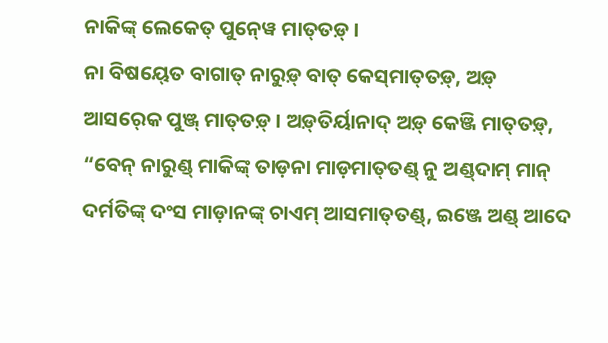ନାକିଙ୍କ୍ ଲେକେତ୍‍ ପୁନ୍‍ୱେ ମାତ୍‍ତଡ଼୍ ।
ନା ବିଷୟ୍‍ତେ ବାଗାତ୍ ନାରୁଡ଼୍ ବାତ୍ କେସ୍‍ମାତ୍‍ତଡ଼୍, ଅଡ଼୍‌ ଆସର୍‍କେ ପୁଞ୍ଜ୍ ମାତ୍‍ତଡ଼୍ । ଅଡ଼୍‌‍ତିର୍ୟାନାଦ୍‌ ଅଡ଼୍‌ କେଞ୍ଜି ମାତ୍‍ତଡ଼୍, “ବେନ୍ ନାରୁଣ୍ଡ୍ ମାକିଙ୍କ୍ ତାଡ଼ନା ମାଡ଼ମାତ୍‍ତଣ୍ଡ୍ ନୁ ଅଣ୍ଡ୍‌‍ଦାମ୍ ମାନ୍‍ ଦର୍ମତିଙ୍କ୍ ଦଂସ ମାଡ଼ାନଙ୍କ୍ ଚାଏମ୍ ଆସମାତ୍‍ତଣ୍ଡ୍, ଇଞ୍ଜେ ଅଣ୍ଡ୍‌ ଆଦେ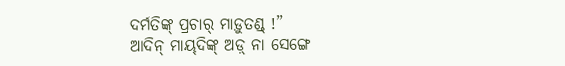ଦର୍ମତିଙ୍କ୍ ପ୍ରଚାର୍ ମାଡ଼ୁତଣ୍ଡ୍ !”
ଆଦିନ୍ ମାୟ୍‍ଦିଙ୍କ୍ ଅଡ଼୍‌ ନା ସେଙ୍ଗେ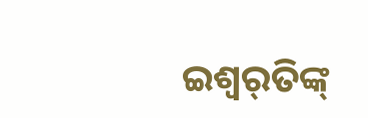ଇଶ୍ୱର୍‌ତିଙ୍କ୍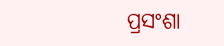ପ୍ରସଂଶା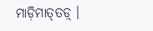ମାଡ଼ିମାତ୍‍ତଡ଼୍ ।